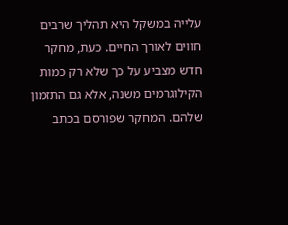עלייה במשקל היא תהליך שרבים חווים לאורך החיים. כעת, מחקר חדש מצביע על כך שלא רק כמות הקילוגרמים משנה, אלא גם התזמון שלהם. המחקר שפורסם בכתב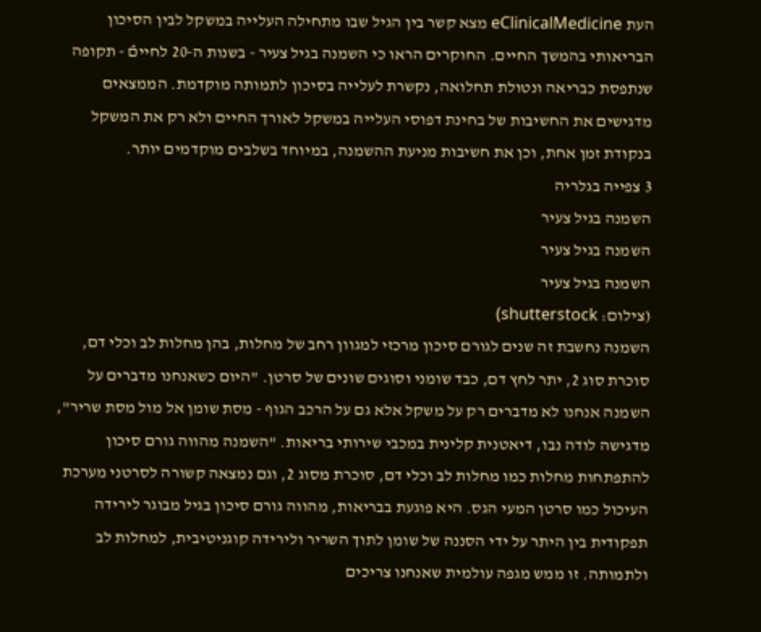העת eClinicalMedicine מצא קשר בין הגיל שבו מתחילה העלייה במשקל לבין הסיכון הבריאותי בהמשך החיים. החוקרים הראו כי השמנה בגיל צעיר - בשנות ה-20 לחייםֿ - תקופה שנתפסת כבריאה ונטולת תחלואה, נקשרת לעלייה בסיכון לתמותה מוקדמת. הממצאים מדגישים את החשיבות של בחינת דפוסי העלייה במשקל לאורך החיים ולא רק את המשקל בנקודת זמן אחת, וכן את חשיבות מניעת ההשמנה, במיוחד בשלבים מוקדמים יותר.
3 צפייה בגלריה
השמנה בגיל צעיר
השמנה בגיל צעיר
השמנה בגיל צעיר
(צילום: shutterstock)
השמנה נחשבת זה שנים לגורם סיכון מרכזי למגוון רחב של מחלות, בהן מחלות לב וכלי דם, סוכרת סוג 2, יתר לחץ דם, כבד שומני וסוגים שונים של סרטן. "היום כשאנחנו מדברים על השמנה אנחנו לא מדברים רק על משקל אלא גם על הרכב הגוף - מסת שומן אל מול מסת שריר", מדגישה לודה נבו, דיאטנית קלינית במכבי שירותי בריאות. "השמנה מהווה גורם סיכון להתפתחות מחלות כמו מחלות לב וכלי דם, סוכרת מסוג 2, וגם נמצאה קשורה לסרטני מערכת העיכול כמו סרטן המעי הגס. היא פוגעת בבריאות, מהווה גורם סיכון בגיל מבוגר לירידה תפקודית בין היתר על ידי הסננה של שומן לתוך השריר ולירידה קוגניטיבית, למחלות לב ולתמותה. זו ממש מגפה עולמית שאנחנו צריכים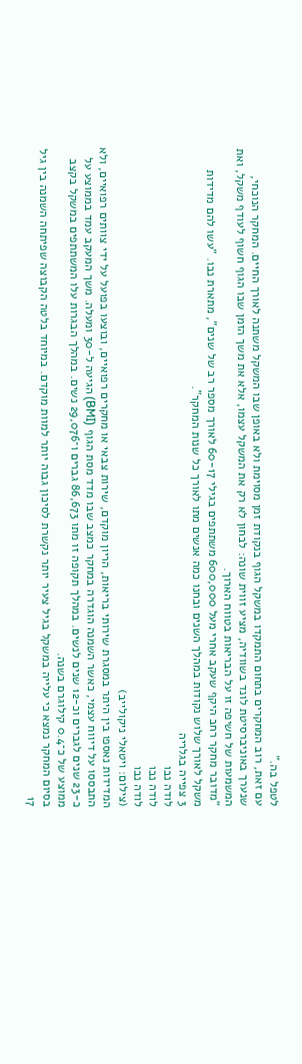לטפל בה."
עם זאת, רוב המחקרים בתחום התמקדו במשקל הגוף בנקודת זמן מסוימת ולא באופן שבו המשקל משתנה לאורך החיים. המחקר הנוכחי, שנערך באוניברסיטת לונד בשוודיה, מציע זווית שונה: לבחון לא רק את המשקל עצמו, אלא את משך הזמן שבו הגוף חשוף לעודף משקל, ואת המשמעות של חשיפה זו על הבריאות בטווח הארוך.
"מדובר מחקר רחב היקף שעקב אחרי מעל 600,000 משתתפים בגילי 60-17 לאורך מספר רב של שנים", מתארת נבו. "עשו להם מדידות משקל לאורך שלוש נקודות במהלך השנים ובחנו כמה אנשים מתו לאורך כל שנות המחקר".
3 צפייה בגלריה
לודה נבו
לודה נבו
לודה נבו
(צילום: ויטאלי ניקולייב)
המדידות נאספו בין היתר במסגרת שירותי בריאות, הריון מוקדם, שירות צבאי או מחקרים רפואיים, ובוצעו בפועל על ידי צוותים רפואיים, ולא התבססו על דיווח עצמי, כאשר השמנה הוגדרה במחקר כמצב שבו מדד מסת הגוף (BMI) הגיעה ל-30 ומעלה. משך המעקב עמד בממוצע על כ-23 שנים לגברים וכ-12 שנים לנשים. במהלך תקופה זו מתו 86,673 גברים ו־29,076 נשים. במהלך הבגרות עלו המשתתפים במשקל בקצב ממוצע של כ־0.4 קילוגרם בשנה.
בסיום המחקר נמצא כי עלייה במשקל בגיל צעיר יותר נקשרת לסיכון גבוה יותר למוות מוקדם. במיוחד בלטה הקבוצה שפיתחה השמנה בין גיל 17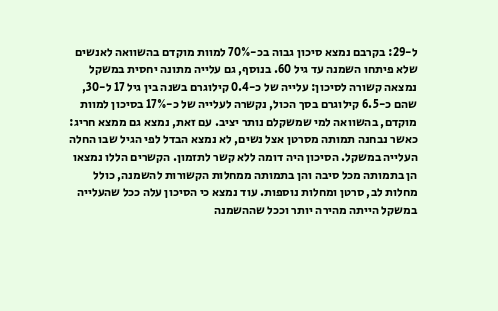ל-29: בקרבם נמצא סיכון גבוה בכ-70% למוות מוקדם בהשוואה לאנשים שלא פיתחו השמנה עד גיל 60. בנוסף, גם עלייה מתונה יחסית במשקל נמצאה קשורה לסיכון: עלייה של כ-0.4 קילוגרם בשנה בין גיל 17 ל-30, שהם כ-6.5 קילוגרם בסך הכול, נקשרה לעלייה של כ-17% בסיכון למוות מוקדם, בהשוואה למי שמשקלם נותר יציב. עם זאת, נמצא גם ממצא חריג: כאשר נבחנה תמותה מסרטן אצל נשים, לא נמצא הבדל לפי הגיל שבו החלה העלייה במשקל. הסיכון היה דומה ללא קשר לתזמון. הקשרים הללו נמצאו הן בתמותה מכל סיבה והן בתמותה ממחלות הקשורות להשמנה, כולל מחלות לב, סרטן ומחלות נוספות. עוד נמצא כי הסיכון עלה ככל שהעלייה במשקל הייתה מהירה יותר וככל שההשמנה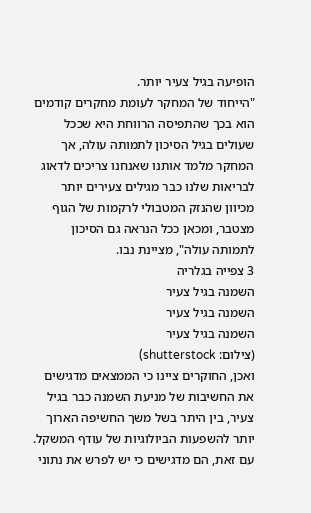הופיעה בגיל צעיר יותר.
"הייחוד של המחקר לעומת מחקרים קודמים הוא בכך שהתפיסה הרווחת היא שככל שעולים בגיל הסיכון לתמותה עולה, אך המחקר מלמד אותנו שאנחנו צריכים לדאוג לבריאות שלנו כבר מגילים צעירים יותר מכיוון שהנזק המטבולי לרקמות של הגוף מצטבר, ומכאן ככל הנראה גם הסיכון לתמותה עולה", מציינת נבו.
3 צפייה בגלריה
השמנה בגיל צעיר
השמנה בגיל צעיר
השמנה בגיל צעיר
(צילום: shutterstock)
ואכן, החוקרים ציינו כי הממצאים מדגישים את החשיבות של מניעת השמנה כבר בגיל צעיר, בין היתר בשל משך החשיפה הארוך יותר להשפעות הביולוגיות של עודף המשקל. עם זאת, הם מדגישים כי יש לפרש את נתוני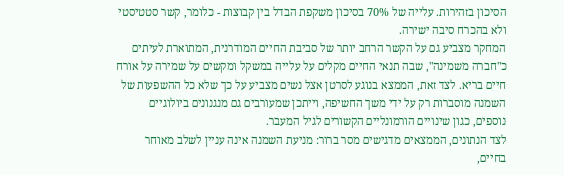הסיכון בזהירות. עלייה של 70% בסיכון משקפת הבדל בין קבוצות - כלומר, קשר סטטיסטי ולא בהכרח סיבה ישירה.
המחקר מצביע גם על הקשר הרחב יותר של סביבת החיים המודרנית, המתוארת לעיתים כ"חברה משמינה", שבה תנאי החיים מקלים על עלייה במשקל ומקשים על שמירה על אורח חיים בריא. לצד זאת, הממצא בנוגע לסרטן אצל נשים מצביע על כך שלא כל ההשפעות של השמנה מוסברות רק על ידי משך החשיפה, וייתכן שמעורבים גם מנגנונים ביולוגיים נוספים, כגון שינויים הורמונליים הקשורים לגיל המעבר.
לצד הנתונים, הממצאים מדגישים מסר ברור: מניעת השמנה אינה עניין לשלב מאוחר בחיים,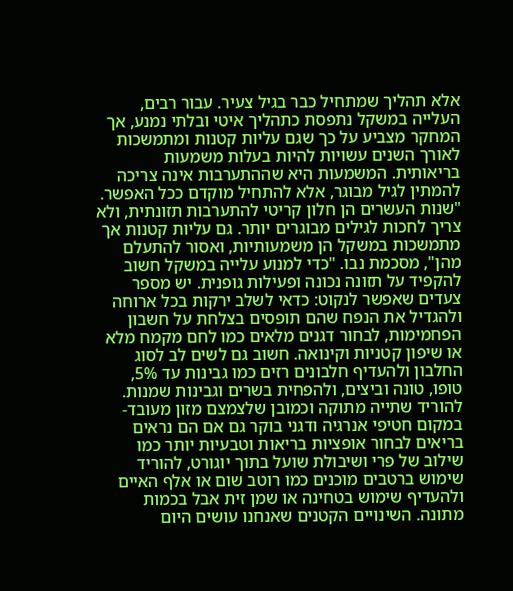אלא תהליך שמתחיל כבר בגיל צעיר. עבור רבים, העלייה במשקל נתפסת כתהליך איטי ובלתי נמנע, אך המחקר מצביע על כך שגם עליות קטנות ומתמשכות לאורך השנים עשויות להיות בעלות משמעות בריאותית. המשמעות היא שההתערבות אינה צריכה להמתין לגיל מבוגר, אלא להתחיל מוקדם ככל האפשר.
"שנות העשרים הן חלון קריטי להתערבות תזונתית, ולא צריך לחכות לגילים מבוגרים יותר. גם עליות קטנות אך מתמשכות במשקל הן משמעותיות, ואסור להתעלם מהן", מסכמת נבו. "כדי למנוע עלייה במשקל חשוב להקפיד על תזונה נכונה ופעילות גופנית. יש מספר צעדים שאפשר לנקוט: כדאי לשלב ירקות בכל ארוחה ולהגדיל את הנפח שהם תופסים בצלחת על חשבון הפחמימות, לבחור דגנים מלאים כמו לחם מקמח מלא או שיפון קטניות וקינואה. חשוב גם לשים לב לסוג החלבון ולהעדיף חלבונים רזים כמו גבינות עד 5%, טופו, טונה וביצים, ולהפחית בשרים וגבינות שמנות. להוריד שתייה מתוקה וכמובן שלצמצם מזון מעובד- במקום חטיפי אנרגיה ודגני בוקר גם אם הם נראים בריאים לבחור אופציות בריאות וטבעיות יותר כמו שילוב של פרי ושיבולת שועל בתוך יוגורט, להוריד שימוש ברטבים מוכנים כמו רוטב שום או אלף האיים ולהעדיף שימוש בטחינה או שמן זית אבל בכמות מתונה. השינויים הקטנים שאנחנו עושים היום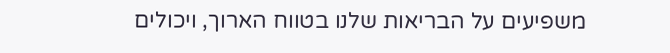משפיעים על הבריאות שלנו בטווח הארוך, ויכולים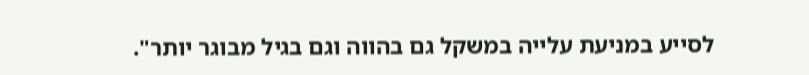לסייע במניעת עלייה במשקל גם בהווה וגם בגיל מבוגר יותר".